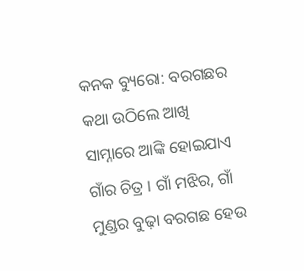କନକ ବ୍ୟୁରୋ: ବରଗଛର କଥା ଉଠିଲେ ଆଖି ସାମ୍ନାରେ ଆଙ୍କି ହୋଇଯାଏ ଗାଁର ଚିତ୍ର । ଗାଁ ମଝିର, ଗାଁ ମୁଣ୍ଡର ବୁଢ଼ା ବରଗଛ ହେଉ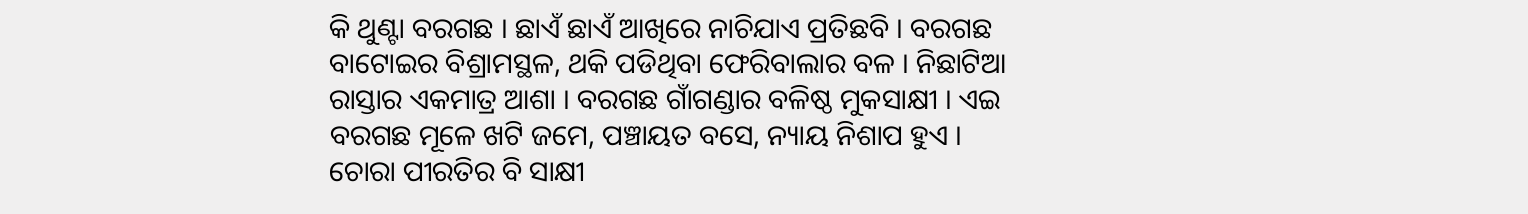କି ଥୁଣ୍ଟା ବରଗଛ । ଛାଏଁ ଛାଏଁ ଆଖିରେ ନାଚିଯାଏ ପ୍ରତିଛବି । ବରଗଛ ବାଟୋଇର ବିଶ୍ରାମସ୍ଥଳ, ଥକି ପଡିଥିବା ଫେରିବାଲାର ବଳ । ନିଛାଟିଆ ରାସ୍ତାର ଏକମାତ୍ର ଆଶା । ବରଗଛ ଗାଁଗଣ୍ଡାର ବଳିଷ୍ଠ ମୁକସାକ୍ଷୀ । ଏଇ ବରଗଛ ମୂଳେ ଖଟି ଜମେ, ପଞ୍ଚାୟତ ବସେ, ନ୍ୟାୟ ନିଶାପ ହୁଏ । ଚୋରା ପୀରତିର ବି ସାକ୍ଷୀ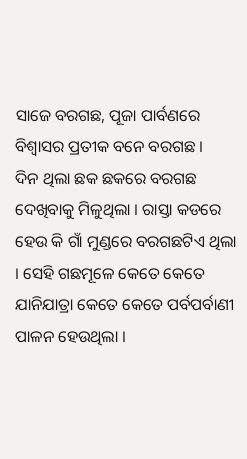ସାଜେ ବରଗଛ, ପୂଜା ପାର୍ବଣରେ ବିଶ୍ୱାସର ପ୍ରତୀକ ବନେ ବରଗଛ ।
ଦିନ ଥିଲା ଛକ ଛକରେ ବରଗଛ ଦେଖିବାକୁ ମିଳୁଥିଲା । ରାସ୍ତା କଡରେ ହେଉ କି ଗାଁ ମୁଣ୍ଡରେ ବରଗଛଟିଏ ଥିଲା । ସେହି ଗଛମୂଳେ କେତେ କେତେ ଯାନିଯାତ୍ରା କେତେ କେତେ ପର୍ବପର୍ବାଣୀ ପାଳନ ହେଉଥିଲା ।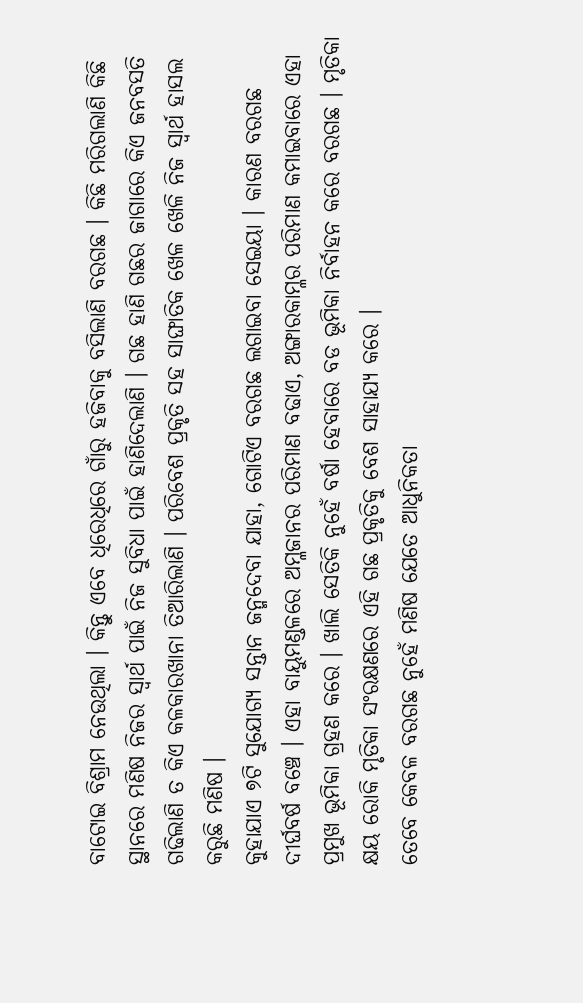ବାଟୋଇ ବିଶ୍ରାମ ନେଉଥିଲା । କିନ୍ତୁ ଏବେ ଧିରେଧିରେ ଗାଁରୁ ହଜିବାକୁ ବସିଲାଣି ବରଗଛ । କିଛି ମରିଗଲାଣି କିଛି ସ୍ଥାନରେ ମଣିଷ ନିଜର ସ୍ୱାର୍ଥ ପାଇଁ ନିଜ ସୁବିଧା ପାଇଁ ହାଣିଦେଲାଣି । ଗଛ ହାଣି ଗଛର ଜାଗାରେ କିଏ ଜନବସତି ଗଢିଲାଣି ତ କିଏ କଳକାରଖାନା ତିଆରିଲାଣି । ପରିବେଶ ପ୍ରକୃତି ସହ ସାଙ୍ଘାତିକ ଖେଳ ଖେଳି ନିଜ ସ୍ୱାର୍ଥ ହାସଲ କରୁଛି ମଣିଷ ।
କୁହାଯାଏ ୭ଟି ସୁଯୋଗ୍ୟ ସନ୍ତାନ ଜନ୍ମଦେବା ଯାହା, ଗୋଟିଏ ବରଗଛ ଲଗାଇବା ସେଇୟା । କାରଣ ବରଗଛ ଦୀର୍ଘବର୍ଷ ବଞ୍ଚେ । ଏହା ବାୟୁମଣ୍ଡଳରେ ଅମ୍ଳଜାନର ପରିମାଣ ବଢାଏ, ଅଙ୍ଗାରକାମ୍ଳର ପରିମାଣ କମାଇବାରେ ଏହା ପ୍ରମୁଖ ଭୂମିକା ଗ୍ରହଣ କରେ । ଖାଲି ସେତିକି ନୁହେଁ ବର୍ଷା ହେବାରେ ବଡ ଭୂମିକା ନିର୍ବାହନ କରେ ବରଗଛ । ମୃତିକା କ୍ଷୟ ରୋକି ମୃତିକା ସଂରକ୍ଷଣରେ ଏହି ଗଛ ପ୍ରକୃତିକୁ ବେଶ ସାହାଯ୍ୟ କରେ ।
ତେବେ କେବଳ ବରଗଛ ନୁହେଁ ମଣିଷ ଯେତେ ଆଧୁନିକତା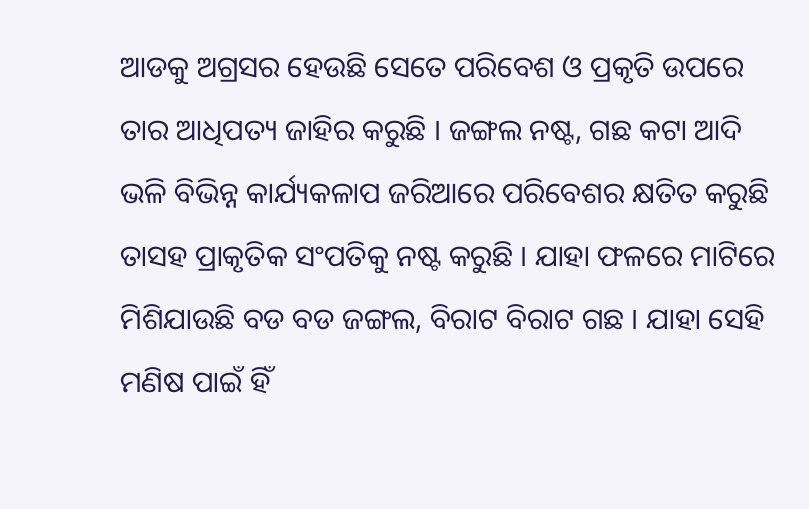ଆଡକୁ ଅଗ୍ରସର ହେଉଛି ସେତେ ପରିବେଶ ଓ ପ୍ରକୃତି ଉପରେ ତାର ଆଧିପତ୍ୟ ଜାହିର କରୁଛି । ଜଙ୍ଗଲ ନଷ୍ଟ, ଗଛ କଟା ଆଦି ଭଳି ବିଭିନ୍ନ କାର୍ଯ୍ୟକଳାପ ଜରିଆରେ ପରିବେଶର କ୍ଷତିତ କରୁଛି ତାସହ ପ୍ରାକୃତିକ ସଂପତିକୁ ନଷ୍ଟ କରୁଛି । ଯାହା ଫଳରେ ମାଟିରେ ମିଶିଯାଉଛି ବଡ ବଡ ଜଙ୍ଗଲ, ବିରାଟ ବିରାଟ ଗଛ । ଯାହା ସେହି ମଣିଷ ପାଇଁ ହିଁ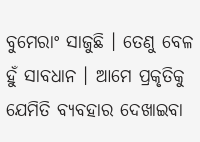ବୁମେରାଂ ସାଜୁଛି । ତେଣୁ ବେଳ ହୁଁ ସାବଧାନ । ଆମେ ପ୍ରକୃତିକୁ ଯେମିତି ବ୍ୟବହାର ଦେଖାଇବା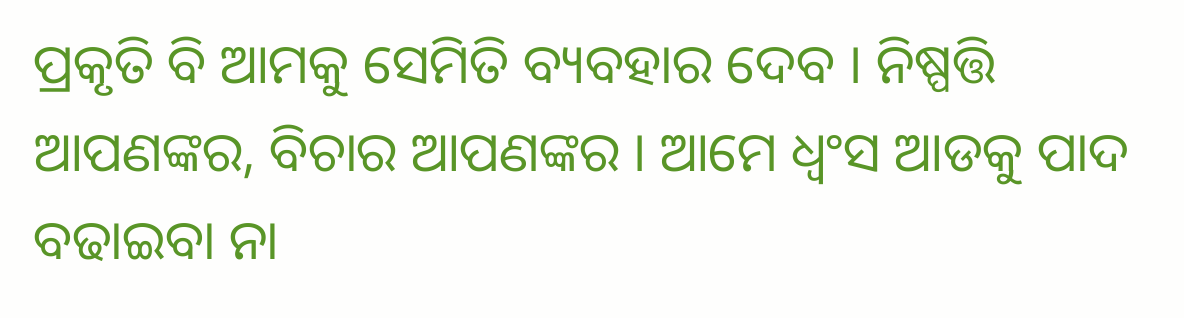ପ୍ରକୃତି ବି ଆମକୁ ସେମିତି ବ୍ୟବହାର ଦେବ । ନିଷ୍ପତ୍ତି ଆପଣଙ୍କର, ବିଚାର ଆପଣଙ୍କର । ଆମେ ଧ୍ୱଂସ ଆଡକୁ ପାଦ ବଢାଇବା ନା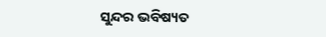ସୁନ୍ଦର ଭବିଷ୍ୟତ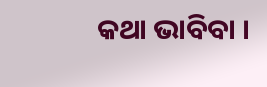କଥା ଭାବିବା ।